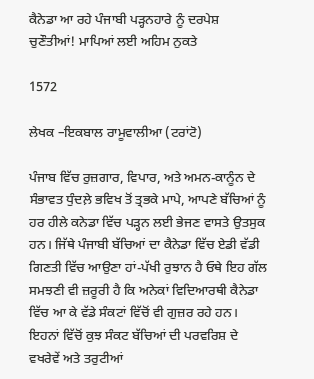ਕੈਨੇਡਾ ਆ ਰਹੇ ਪੰਜਾਬੀ ਪੜ੍ਹਨਹਾਰੇ ਨੂੰ ਦਰਪੇਸ਼ ਚੁਣੌਤੀਆਂ! ਮਾਪਿਆਂ ਲਈ ਅਹਿਮ ਨੁਕਤੇ

1572

ਲੇਖਕ –ਇਕਬਾਲ ਰਾਮੂਵਾਲੀਆ (ਟਰਾਂਟੋ)

ਪੰਜਾਬ ਵਿੱਚ ਰੁਜ਼ਗਾਰ, ਵਿਪਾਰ, ਅਤੇ ਅਮਨ-ਕਾਨੂੰਨ ਦੇ ਸੰਭਾਵਤ ਧੁੰਦਲ਼ੇ ਭਵਿਖ ਤੋਂ ਤ੍ਰਭਕੇ ਮਾਪੇ, ਆਪਣੇ ਬੱਚਿਆਂ ਨੂੰ ਹਰ ਹੀਲੇ ਕਨੇਡਾ ਵਿੱਚ ਪੜ੍ਹਨ ਲਈ ਭੇਜਣ ਵਾਸਤੇ ਉਤਸੁਕ ਹਨ। ਜਿੱਥੇ ਪੰਜਾਬੀ ਬੱਚਿਆਂ ਦਾ ਕੈਨੇਡਾ ਵਿੱਚ ਏਡੀ ਵੱਡੀ ਗਿਣਤੀ ਵਿੱਚ ਆਉਣਾ ਹਾਂ-ਪੱਖੀ ਰੁਝਾਨ ਹੈ ਓਥੇ ਇਹ ਗੱਲ ਸਮਝਣੀ ਵੀ ਜ਼ਰੂਰੀ ਹੈ ਕਿ ਅਨੇਕਾਂ ਵਿਦਿਆਰਥੀ ਕੈਨੇਡਾ ਵਿੱਚ ਆ ਕੇ ਵੱਡੇ ਸੰਕਟਾਂ ਵਿੱਚੋਂ ਵੀ ਗੁਜ਼ਰ ਰਹੇ ਹਨ। ਇਹਨਾਂ ਵਿੱਚੋਂ ਕੁਝ ਸੰਕਟ ਬੱਚਿਆਂ ਦੀ ਪਰਵਰਿਸ਼ ਦੇ ਵਖਰੇਵੇਂ ਅਤੇ ਤਰੁਟੀਆਂ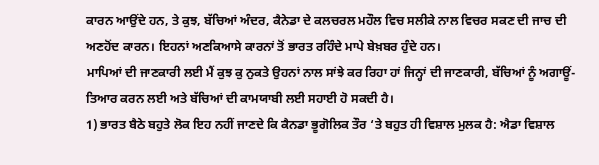ਕਾਰਨ ਆਉਂਦੇ ਹਨ, ਤੇ ਕੁਝ, ਬੱਚਿਆਂ ਅੰਦਰ, ਕੈਨੇਡਾ ਦੇ ਕਲਚਰਲ ਮਹੌਲ ਵਿਚ ਸਲੀਕੇ ਨਾਲ ਵਿਚਰ ਸਕਣ ਦੀ ਜਾਚ ਦੀ ਅਣਹੋਂਦ ਕਾਰਨ। ਇਹਨਾਂ ਅਣਕਿਆਸੇ ਕਾਰਨਾਂ ਤੋਂ ਭਾਰਤ ਰਹਿੰਦੇ ਮਾਪੇ ਬੇਖ਼ਬਰ ਹੁੰਦੇ ਹਨ।
ਮਾਪਿਆਂ ਦੀ ਜਾਣਕਾਰੀ ਲਈ ਮੈਂ ਕੁਝ ਕੁ ਨੁਕਤੇ ਉਹਨਾਂ ਨਾਲ ਸਾਂਝੇ ਕਰ ਰਿਹਾ ਹਾਂ ਜਿਨ੍ਹਾਂ ਦੀ ਜਾਣਕਾਰੀ, ਬੱਚਿਆਂ ਨੂੰ ਅਗਾਊਂ-ਤਿਆਰ ਕਰਨ ਲਈ ਅਤੇ ਬੱਚਿਆਂ ਦੀ ਕਾਮਯਾਬੀ ਲਈ ਸਹਾਈ ਹੋ ਸਕਦੀ ਹੈ।
1) ਭਾਰਤ ਬੈਠੇ ਬਹੁਤੇ ਲੋਕ ਇਹ ਨਹੀਂ ਜਾਣਦੇ ਕਿ ਕੈਨਡਾ ਭੂਗੋਲਿਕ ਤੌਰ ‘ਤੇ ਬਹੁਤ ਹੀ ਵਿਸ਼ਾਲ ਮੁਲਕ ਹੈ: ਐਡਾ ਵਿਸ਼ਾਲ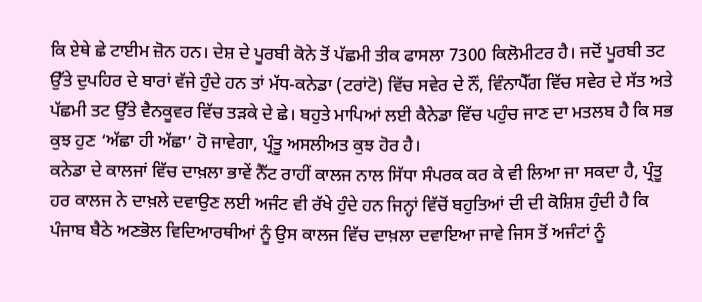ਕਿ ਏਥੇ ਛੇ ਟਾਈਮ ਜ਼ੋਨ ਹਨ। ਦੇਸ਼ ਦੇ ਪੂਰਬੀ ਕੋਨੇ ਤੋਂ ਪੱਛਮੀ ਤੀਕ ਫਾਸਲਾ 7300 ਕਿਲੋਮੀਟਰ ਹੈ। ਜਦੋਂ ਪੂਰਬੀ ਤਟ ਉੱਤੇ ਦੁਪਹਿਰ ਦੇ ਬਾਰਾਂ ਵੱਜੇ ਹੁੰਦੇ ਹਨ ਤਾਂ ਮੱਧ-ਕਨੇਡਾ (ਟਰਾਂਟੋ) ਵਿੱਚ ਸਵੇਰ ਦੇ ਨੌਂ, ਵਿੰਨਾਪੈੱਗ ਵਿੱਚ ਸਵੇਰ ਦੇ ਸੱਤ ਅਤੇ ਪੱਛਮੀ ਤਟ ਉੱਤੇ ਵੈਨਕੂਵਰ ਵਿੱਚ ਤੜਕੇ ਦੇ ਛੇ। ਬਹੁਤੇ ਮਾਪਿਆਂ ਲਈ ਕੈਨੇਡਾ ਵਿੱਚ ਪਹੁੰਚ ਜਾਣ ਦਾ ਮਤਲਬ ਹੈ ਕਿ ਸਭ ਕੁਝ ਹੁਣ ‘ਅੱਛਾ ਹੀ ਅੱਛਾ’ ਹੋ ਜਾਵੇਗਾ, ਪ੍ਰੰਤੂ ਅਸਲੀਅਤ ਕੁਝ ਹੋਰ ਹੈ।
ਕਨੇਡਾ ਦੇ ਕਾਲਜਾਂ ਵਿੱਚ ਦਾਖ਼ਲਾ ਭਾਵੇਂ ਨੈੱਟ ਰਾਹੀਂ ਕਾਲਜ ਨਾਲ ਸਿੱਧਾ ਸੰਪਰਕ ਕਰ ਕੇ ਵੀ ਲਿਆ ਜਾ ਸਕਦਾ ਹੈ, ਪ੍ਰੰਤੂ ਹਰ ਕਾਲਜ ਨੇ ਦਾਖ਼ਲੇ ਦਵਾਉਣ ਲਈ ਅਜੰਟ ਵੀ ਰੱਖੇ ਹੁੰਦੇ ਹਨ ਜਿਨ੍ਹਾਂ ਵਿੱਚੋਂ ਬਹੁਤਿਆਂ ਦੀ ਦੀ ਕੋਸ਼ਿਸ਼ ਹੁੰਦੀ ਹੈ ਕਿ ਪੰਜਾਬ ਬੈਠੇ ਅਣਭੋਲ ਵਿਦਿਆਰਥੀਆਂ ਨੂੰ ਉਸ ਕਾਲਜ ਵਿੱਚ ਦਾਖ਼ਲਾ ਦਵਾਇਆ ਜਾਵੇ ਜਿਸ ਤੋਂ ਅਜੰਟਾਂ ਨੂੰ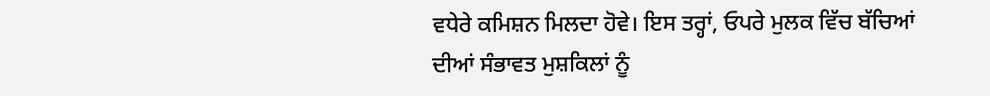ਵਧੇਰੇ ਕਮਿਸ਼ਨ ਮਿਲਦਾ ਹੋਵੇ। ਇਸ ਤਰ੍ਹਾਂ, ਓਪਰੇ ਮੁਲਕ ਵਿੱਚ ਬੱਚਿਆਂ ਦੀਆਂ ਸੰਭਾਵਤ ਮੁਸ਼ਕਿਲਾਂ ਨੂੰ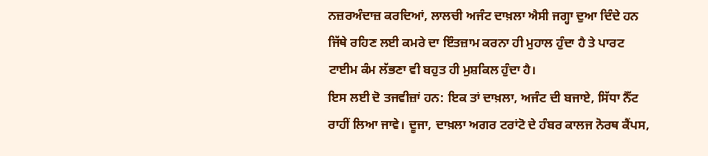ਨਜ਼ਰਅੰਦਾਜ਼ ਕਰਦਿਆਂ, ਲਾਲਚੀ ਅਜੰਟ ਦਾਖ਼ਲਾ ਐਸੀ ਜਗ੍ਹਾ ਦੁਆ ਦਿੰਦੇ ਹਨ ਜਿੱਥੇ ਰਹਿਣ ਲਈ ਕਮਰੇ ਦਾ ਇੰਤਜ਼ਾਮ ਕਰਨਾ ਹੀ ਮੁਹਾਲ ਹੁੰਦਾ ਹੈ ਤੇ ਪਾਰਟ ਟਾਈਮ ਕੰਮ ਲੱਭਣਾ ਵੀ ਬਹੁਤ ਹੀ ਮੁਸ਼ਕਿਲ ਹੁੰਦਾ ਹੈ।
ਇਸ ਲਈ ਦੋ ਤਜਵੀਜ਼ਾਂ ਹਨ: ਇਕ ਤਾਂ ਦਾਖ਼ਲਾ, ਅਜੰਟ ਦੀ ਬਜਾਏ, ਸਿੱਧਾ ਨੈੱਟ ਰਾਹੀਂ ਲਿਆ ਜਾਵੇ। ਦੂਜਾ, ਦਾਖ਼ਲਾ ਅਗਰ ਟਰਾਂਟੋ ਦੇ ਹੰਬਰ ਕਾਲਜ ਨੋਰਥ ਕੈਂਪਸ,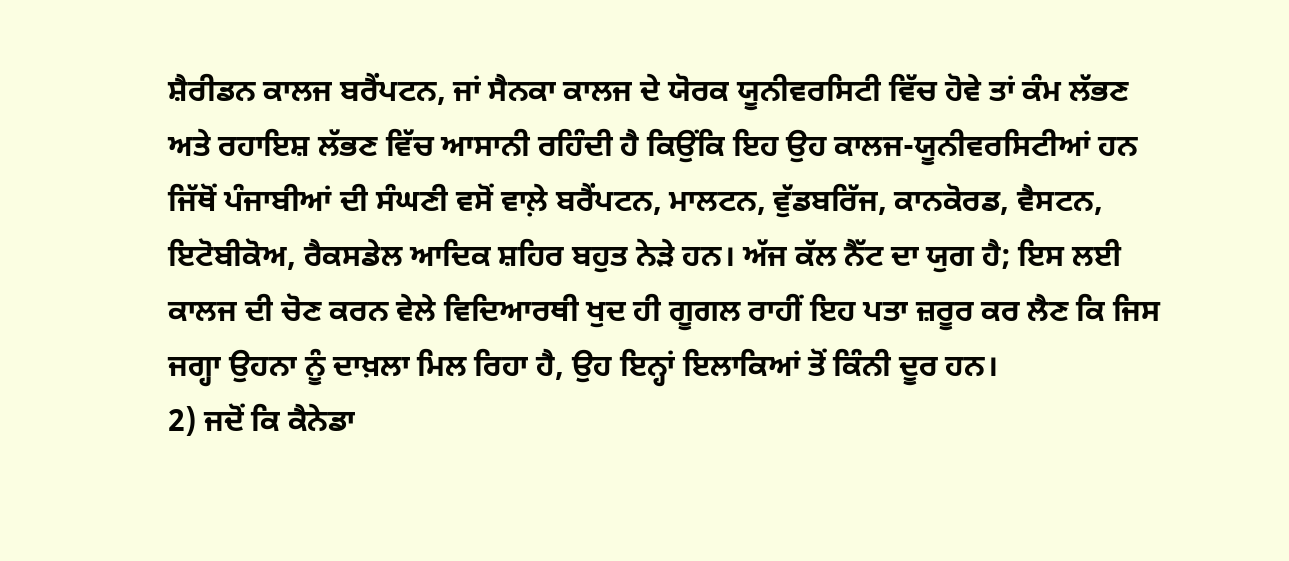ਸ਼ੈਰੀਡਨ ਕਾਲਜ ਬਰੈਂਪਟਨ, ਜਾਂ ਸੈਨਕਾ ਕਾਲਜ ਦੇ ਯੋਰਕ ਯੂਨੀਵਰਸਿਟੀ ਵਿੱਚ ਹੋਵੇ ਤਾਂ ਕੰਮ ਲੱਭਣ ਅਤੇ ਰਹਾਇਸ਼ ਲੱਭਣ ਵਿੱਚ ਆਸਾਨੀ ਰਹਿੰਦੀ ਹੈ ਕਿਉਂਕਿ ਇਹ ਉਹ ਕਾਲਜ-ਯੂਨੀਵਰਸਿਟੀਆਂ ਹਨ ਜਿੱਥੋਂ ਪੰਜਾਬੀਆਂ ਦੀ ਸੰਘਣੀ ਵਸੋਂ ਵਾਲ਼ੇ ਬਰੈਂਪਟਨ, ਮਾਲਟਨ, ਵੁੱਡਬਰਿੱਜ, ਕਾਨਕੋਰਡ, ਵੈਸਟਨ, ਇਟੋਬੀਕੋਅ, ਰੈਕਸਡੇਲ ਆਦਿਕ ਸ਼ਹਿਰ ਬਹੁਤ ਨੇੜੇ ਹਨ। ਅੱਜ ਕੱਲ ਨੈੱਟ ਦਾ ਯੁਗ ਹੈ; ਇਸ ਲਈ ਕਾਲਜ ਦੀ ਚੋਣ ਕਰਨ ਵੇਲੇ ਵਿਦਿਆਰਥੀ ਖੁਦ ਹੀ ਗੂਗਲ ਰਾਹੀਂ ਇਹ ਪਤਾ ਜ਼ਰੂਰ ਕਰ ਲੈਣ ਕਿ ਜਿਸ ਜਗ੍ਹਾ ਉਹਨਾ ਨੂੰ ਦਾਖ਼ਲਾ ਮਿਲ ਰਿਹਾ ਹੈ, ਉਹ ਇਨ੍ਹਾਂ ਇਲਾਕਿਆਂ ਤੋਂ ਕਿੰਨੀ ਦੂਰ ਹਨ।
2) ਜਦੋਂ ਕਿ ਕੈਨੇਡਾ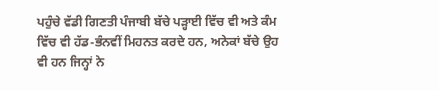ਪਹੁੰਚੇ ਵੱਡੀ ਗਿਣਤੀ ਪੰਜਾਬੀ ਬੱਚੇ ਪੜ੍ਹਾਈ ਵਿੱਚ ਵੀ ਅਤੇ ਕੰਮ ਵਿੱਚ ਵੀ ਹੱਡ-ਭੰਨਵੀਂ ਮਿਹਨਤ ਕਰਦੇ ਹਨ, ਅਨੇਕਾਂ ਬੱਚੇ ਉਹ ਵੀ ਹਨ ਜਿਨ੍ਹਾਂ ਨੇ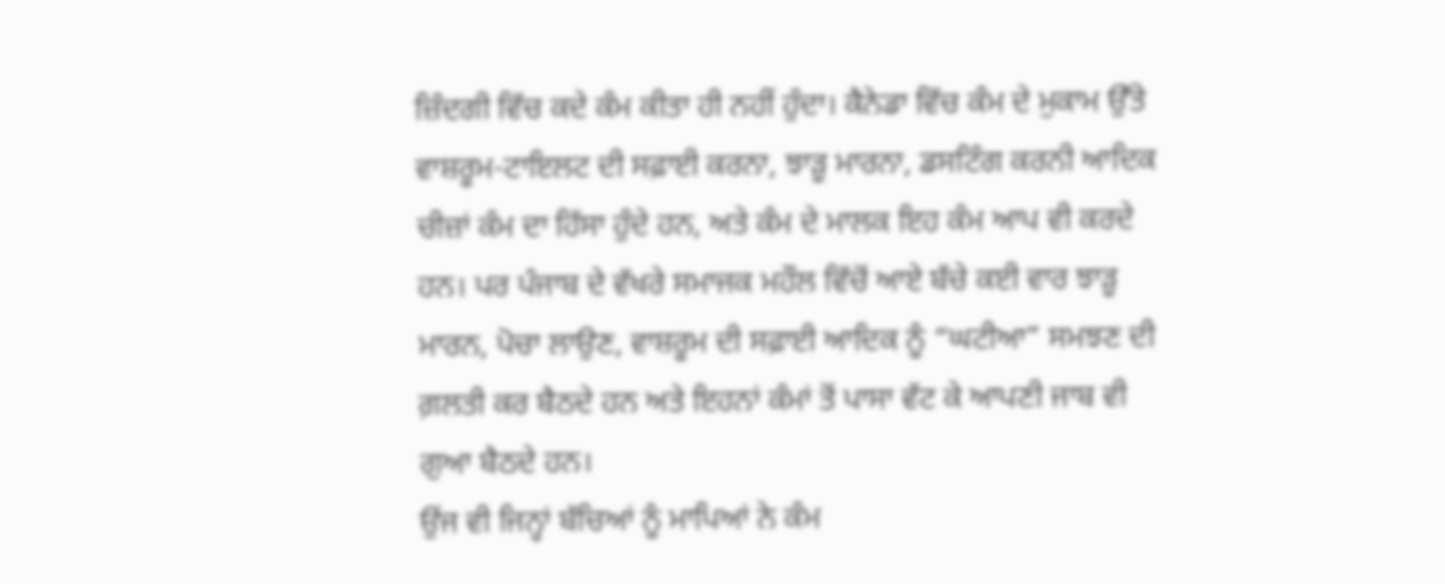ਜ਼ਿੰਦਗੀ ਵਿੱਚ ਕਦੇ ਕੰਮ ਕੀਤਾ ਹੀ ਨਹੀਂ ਹੁੰਦਾ। ਕੈਨੇਡਾ ਵਿੱਚ ਕੰਮ ਦੇ ਮੁਕਾਮ ਉੱਤੇ ਵਾਸ਼ਰੂਮ-ਟਾਇਲਟ ਦੀ ਸਫ਼ਾਈ ਕਰਨਾ, ਝਾੜੂ ਮਾਰਨਾ, ਡਸਟਿੰਗ ਕਰਨੀ ਆਦਿਕ ਚੀਜ਼ਾਂ ਕੰਮ ਦਾ ਹਿੱਸਾ ਹੁੰਦੇ ਹਨ, ਅਤੇ ਕੰਮ ਦੇ ਮਾਲਕ ਇਹ ਕੰਮ ਆਪ ਵੀ ਕਰਦੇ ਹਨ। ਪਰ ਪੰਜਾਬ ਦੇ ਵੱਖਰੇ ਸਮਾਜਕ ਮਹੌਲ ਵਿੱਚੋਂ ਆਏ ਬੱਚੇ ਕਈ ਵਾਰ ਝਾੜੂ ਮਾਰਨ, ਪੋਚਾ ਲਾਉਣ, ਵਾਸ਼ਰੂਮ ਦੀ ਸਫ਼ਾਈ ਆਦਿਕ ਨੂੰ “ਘਟੀਆ” ਸਮਝਣ ਦੀ ਗ਼ਲਤੀ ਕਰ ਬੈਠਦੇ ਹਨ ਅਤੇ ਇਹਨਾਂ ਕੰਮਾਂ ਤੋਂ ਪਾਸਾ ਵੱਟ ਕੇ ਆਪਣੀ ਜਾਬ ਵੀ ਗੁਆ ਬੈਠਦੇ ਹਨ।
ਉਂਜ ਵੀ ਜਿਨ੍ਹਾਂ ਬੱਚਿਆਂ ਨੂੰ ਮਾਪਿਆਂ ਨੇ ਕੰਮ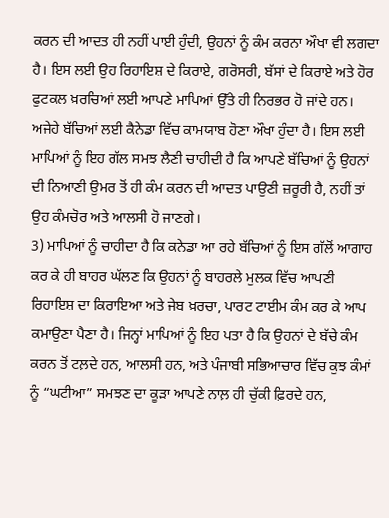ਕਰਨ ਦੀ ਆਦਤ ਹੀ ਨਹੀਂ ਪਾਈ ਹੁੰਦੀ, ਉਹਨਾਂ ਨੂੰ ਕੰਮ ਕਰਨਾ ਔਖਾ ਵੀ ਲਗਦਾ ਹੈ। ਇਸ ਲਈ ਉਹ ਰਿਹਾਇਸ਼ ਦੇ ਕਿਰਾਏ, ਗਰੋਸਰੀ, ਬੱਸਾਂ ਦੇ ਕਿਰਾਏ ਅਤੇ ਹੋਰ ਫੁਟਕਲ ਖ਼ਰਚਿਆਂ ਲਈ ਆਪਣੇ ਮਾਪਿਆਂ ਉੱਤੇ ਹੀ ਨਿਰਭਰ ਹੋ ਜਾਂਦੇ ਹਨ। ਅਜੇਹੇ ਬੱਚਿਆਂ ਲਈ ਕੈਨੇਡਾ ਵਿੱਚ ਕਾਮਯਾਬ ਹੋਣਾ ਔਖਾ ਹੁੰਦਾ ਹੈ। ਇਸ ਲਈ ਮਾਪਿਆਂ ਨੂੰ ਇਹ ਗੱਲ ਸਮਝ ਲੈਣੀ ਚਾਹੀਦੀ ਹੈ ਕਿ ਆਪਣੇ ਬੱਚਿਆਂ ਨੂੰ ਉਹਨਾਂ ਦੀ ਨਿਆਣੀ ਉਮਰ ਤੋਂ ਹੀ ਕੰਮ ਕਰਨ ਦੀ ਆਦਤ ਪਾਉਣੀ ਜ਼ਰੂਰੀ ਹੈ, ਨਹੀਂ ਤਾਂ ਉਹ ਕੰਮਚੋਰ ਅਤੇ ਆਲਸੀ ਹੋ ਜਾਣਗੇ।
3) ਮਾਪਿਆਂ ਨੂੰ ਚਾਹੀਦਾ ਹੈ ਕਿ ਕਨੇਡਾ ਆ ਰਹੇ ਬੱਚਿਆਂ ਨੂੰ ਇਸ ਗੱਲੋਂ ਆਗਾਹ ਕਰ ਕੇ ਹੀ ਬਾਹਰ ਘੱਲਣ ਕਿ ਉਹਨਾਂ ਨੂੰ ਬਾਹਰਲੇ ਮੁਲਕ ਵਿੱਚ ਆਪਣੀ ਰਿਹਾਇਸ਼ ਦਾ ਕਿਰਾਇਆ ਅਤੇ ਜੇਬ ਖ਼ਰਚਾ, ਪਾਰਟ ਟਾਈਮ ਕੰਮ ਕਰ ਕੇ ਆਪ ਕਮਾਉਣਾ ਪੈਣਾ ਹੈ। ਜਿਨ੍ਹਾਂ ਮਾਪਿਆਂ ਨੂੰ ਇਹ ਪਤਾ ਹੈ ਕਿ ਉਹਨਾਂ ਦੇ ਬੱਚੇ ਕੰਮ ਕਰਨ ਤੋਂ ਟਲ਼ਦੇ ਹਨ, ਆਲਸੀ ਹਨ, ਅਤੇ ਪੰਜਾਬੀ ਸਭਿਆਚਾਰ ਵਿੱਚ ਕੁਝ ਕੰਮਾਂ ਨੂੰ “ਘਟੀਆ” ਸਮਝਣ ਦਾ ਕੂੜਾ ਆਪਣੇ ਨਾਲ਼ ਹੀ ਚੁੱਕੀ ਫ਼ਿਰਦੇ ਹਨ,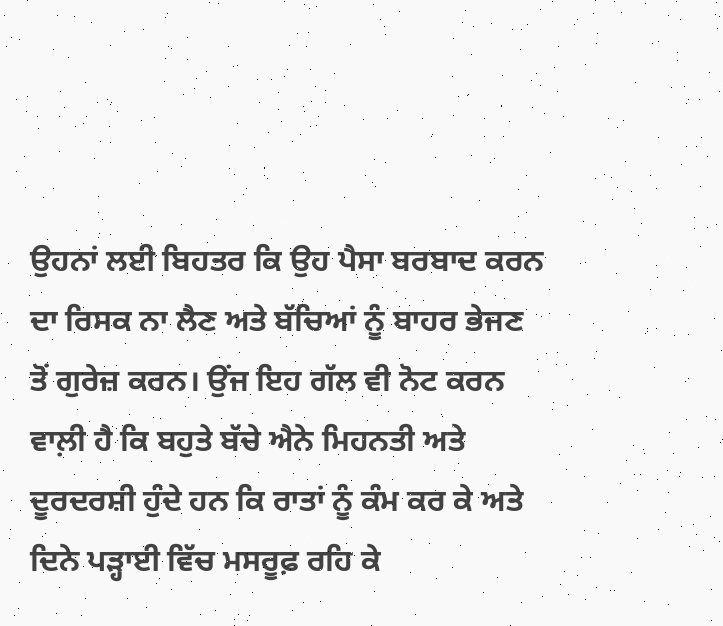ਉਹਨਾਂ ਲਈ ਬਿਹਤਰ ਕਿ ਉਹ ਪੈਸਾ ਬਰਬਾਦ ਕਰਨ ਦਾ ਰਿਸਕ ਨਾ ਲੈਣ ਅਤੇ ਬੱਚਿਆਂ ਨੂੰ ਬਾਹਰ ਭੇਜਣ ਤੋਂ ਗੁਰੇਜ਼ ਕਰਨ। ਉਂਜ ਇਹ ਗੱਲ ਵੀ ਨੋਟ ਕਰਨ ਵਾਲ਼ੀ ਹੈ ਕਿ ਬਹੁਤੇ ਬੱਚੇ ਐਨੇ ਮਿਹਨਤੀ ਅਤੇ ਦੂਰਦਰਸ਼ੀ ਹੁੰਦੇ ਹਨ ਕਿ ਰਾਤਾਂ ਨੂੰ ਕੰਮ ਕਰ ਕੇ ਅਤੇ ਦਿਨੇ ਪੜ੍ਹਾਈ ਵਿੱਚ ਮਸਰੂਫ਼ ਰਹਿ ਕੇ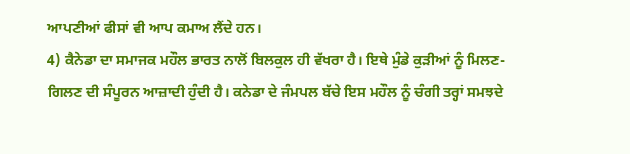ਆਪਣੀਆਂ ਫੀਸਾਂ ਵੀ ਆਪ ਕਮਾਅ ਲੈਂਦੇ ਹਨ।
4) ਕੈਨੇਡਾ ਦਾ ਸਮਾਜਕ ਮਹੌਲ ਭਾਰਤ ਨਾਲੋਂ ਬਿਲਕੁਲ ਹੀ ਵੱਖਰਾ ਹੈ। ਇਥੇ ਮੁੰਡੇ ਕੁੜੀਆਂ ਨੂੰ ਮਿਲਣ-ਗਿਲਣ ਦੀ ਸੰਪੂਰਨ ਆਜ਼ਾਦੀ ਹੁੰਦੀ ਹੈ। ਕਨੇਡਾ ਦੇ ਜੰਮਪਲ ਬੱਚੇ ਇਸ ਮਹੌਲ ਨੂੰ ਚੰਗੀ ਤਰ੍ਹਾਂ ਸਮਝਦੇ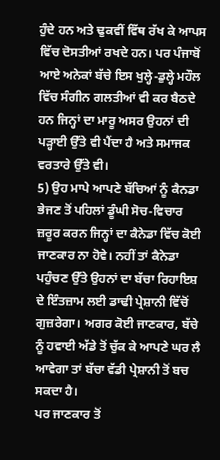ਹੁੰਦੇ ਹਨ ਅਤੇ ਢੁਕਵੀਂ ਵਿੱਥ ਰੱਖ ਕੇ ਆਪਸ ਵਿੱਚ ਦੋਸਤੀਆਂ ਰਖਦੇ ਹਨ। ਪਰ ਪੰਜਾਬੋਂ ਆਏ ਅਨੇਕਾਂ ਬੱਚੇ ਇਸ ਖੁਲ੍ਹੇ-ਡੁਲ੍ਹੇ ਮਹੌਲ ਵਿੱਚ ਸੰਗੀਨ ਗਲਤੀਆਂ ਵੀ ਕਰ ਬੈਠਦੇ ਹਨ ਜਿਨ੍ਹਾਂ ਦਾ ਮਾਰੂ ਅਸਰ ਉਹਨਾਂ ਦੀ ਪੜ੍ਹਾਈ ਉੱਤੇ ਵੀ ਪੈਂਦਾ ਹੈ ਅਤੇ ਸਮਾਜਕ ਵਰਤਾਰੇ ਉੱਤੇ ਵੀ।
5) ਉਹ ਮਾਪੇ ਆਪਣੇ ਬੱਚਿਆਂ ਨੂੰ ਕੈਨਡਾ ਭੇਜਣ ਤੋਂ ਪਹਿਲਾਂ ਡੂੰਘੀ ਸੋਚ-ਵਿਚਾਰ ਜ਼ਰੂਰ ਕਰਨ ਜਿਨ੍ਹਾਂ ਦਾ ਕੈਨੇਡਾ ਵਿੱਚ ਕੋਈ ਜਾਣਕਾਰ ਨਾ ਹੋਵੇ। ਨਹੀਂ ਤਾਂ ਕੈਨੇਡਾ ਪਹੁੰਚਣ ਉੱਤੇ ਉਹਨਾਂ ਦਾ ਬੱਚਾ ਰਿਹਾਇਸ਼ ਦੇ ਇੰਤਜ਼ਾਮ ਲਈ ਡਾਢੀ ਪ੍ਰੇਸ਼ਾਨੀ ਵਿੱਚੋਂ ਗੁਜ਼ਰੇਗਾ। ਅਗਰ ਕੋਈ ਜਾਣਕਾਰ, ਬੱਚੇ ਨੂੰ ਹਵਾਈ ਅੱਡੇ ਤੋਂ ਚੁੱਕ ਕੇ ਆਪਣੇ ਘਰ ਲੈ ਆਵੇਗਾ ਤਾਂ ਬੱਚਾ ਵੱਡੀ ਪ੍ਰੇਸ਼ਾਨੀ ਤੋਂ ਬਚ ਸਕਦਾ ਹੈ।
ਪਰ ਜਾਣਕਾਰ ਤੋਂ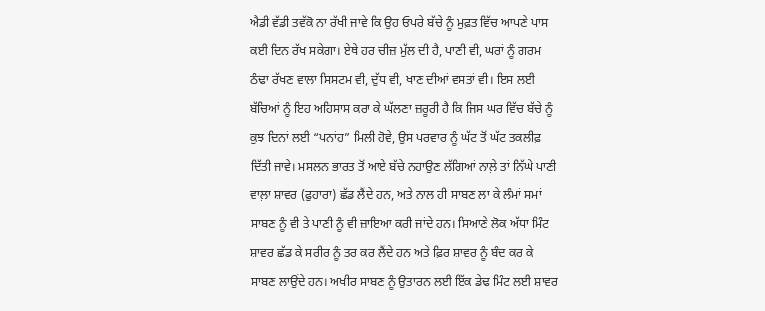ਐਡੀ ਵੱਡੀ ਤਵੱਕੋ ਨਾ ਰੱਖੀ ਜਾਵੇ ਕਿ ਉਹ ਓਪਰੇ ਬੱਚੇ ਨੂੰ ਮੁਫ਼ਤ ਵਿੱਚ ਆਪਣੇ ਪਾਸ ਕਈ ਦਿਨ ਰੱਖ ਸਕੇਗਾ। ਏਥੇ ਹਰ ਚੀਜ਼ ਮੁੱਲ ਦੀ ਹੈ, ਪਾਣੀ ਵੀ, ਘਰਾਂ ਨੂੰ ਗਰਮ ਠੰਢਾ ਰੱਖਣ ਵਾਲਾ ਸਿਸਟਮ ਵੀ, ਦੁੱਧ ਵੀ, ਖਾਣ ਦੀਆਂ ਵਸਤਾਂ ਵੀ। ਇਸ ਲਈ ਬੱਚਿਆਂ ਨੂੰ ਇਹ ਅਹਿਸਾਸ ਕਰਾ ਕੇ ਘੱਲਣਾ ਜ਼ਰੂਰੀ ਹੈ ਕਿ ਜਿਸ ਘਰ ਵਿੱਚ ਬੱਚੇ ਨੂੰ ਕੁਝ ਦਿਨਾਂ ਲਈ “ਪਨਾਂਹ” ਮਿਲੀ ਹੋਵੇ, ਉਸ ਪਰਵਾਰ ਨੂੰ ਘੱਟ ਤੋਂ ਘੱਟ ਤਕਲੀਫ਼ ਦਿੱਤੀ ਜਾਵੇ। ਮਸਲਨ ਭਾਰਤ ਤੋਂ ਆਏ ਬੱਚੇ ਨਹਾਉਣ ਲੱਗਿਆਂ ਨਾਲ਼ੇ ਤਾਂ ਨਿੱਘੇ ਪਾਣੀ ਵਾਲ਼ਾ ਸ਼ਾਵਰ (ਫੁਹਾਰਾ) ਛੱਡ ਲੈਂਦੇ ਹਨ, ਅਤੇ ਨਾਲ ਹੀ ਸਾਬਣ ਲਾ ਕੇ ਲੰਮਾਂ ਸਮਾਂ ਸਾਬਣ ਨੂੰ ਵੀ ਤੇ ਪਾਣੀ ਨੂੰ ਵੀ ਜ਼ਾਇਆ ਕਰੀ ਜਾਂਦੇ ਹਨ। ਸਿਆਣੇ ਲੋਕ ਅੱਧਾ ਮਿੰਟ ਸ਼ਾਵਰ ਛੱਡ ਕੇ ਸਰੀਰ ਨੂੰ ਤਰ ਕਰ ਲੈਂਦੇ ਹਨ ਅਤੇ ਫ਼ਿਰ ਸ਼ਾਵਰ ਨੂੰ ਬੰਦ ਕਰ ਕੇ ਸਾਬਣ ਲਾਉਂਦੇ ਹਨ। ਅਖੀਰ ਸਾਬਣ ਨੂੰ ਉਤਾਰਨ ਲਈ ਇੱਕ ਡੇਢ ਮਿੰਟ ਲਈ ਸ਼ਾਵਰ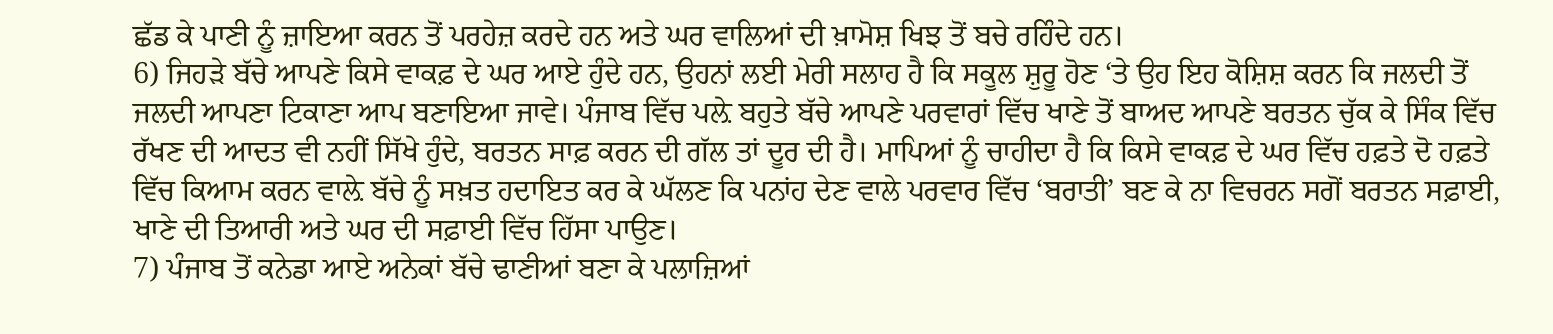ਛੱਡ ਕੇ ਪਾਣੀ ਨੂੰ ਜ਼ਾਇਆ ਕਰਨ ਤੋਂ ਪਰਹੇਜ਼ ਕਰਦੇ ਹਨ ਅਤੇ ਘਰ ਵਾਲਿਆਂ ਦੀ ਖ਼ਾਮੋਸ਼ ਖਿਝ ਤੋਂ ਬਚੇ ਰਹਿੰਦੇ ਹਨ।
6) ਜਿਹੜੇ ਬੱਚੇ ਆਪਣੇ ਕਿਸੇ ਵਾਕਫ਼ ਦੇ ਘਰ ਆਏ ਹੁੰਦੇ ਹਨ, ਉਹਨਾਂ ਲਈ ਮੇਰੀ ਸਲਾਹ ਹੈ ਕਿ ਸਕੂਲ ਸ਼ੁਰੂ ਹੋਣ ‘ਤੇ ਉਹ ਇਹ ਕੋਸ਼ਿਸ਼ ਕਰਨ ਕਿ ਜਲਦੀ ਤੋਂ ਜਲਦੀ ਆਪਣਾ ਟਿਕਾਣਾ ਆਪ ਬਣਾਇਆ ਜਾਵੇ। ਪੰਜਾਬ ਵਿੱਚ ਪਲ਼ੇ ਬਹੁਤੇ ਬੱਚੇ ਆਪਣੇ ਪਰਵਾਰਾਂ ਵਿੱਚ ਖਾਣੇ ਤੋਂ ਬਾਅਦ ਆਪਣੇ ਬਰਤਨ ਚੁੱਕ ਕੇ ਸਿੰਕ ਵਿੱਚ ਰੱਖਣ ਦੀ ਆਦਤ ਵੀ ਨਹੀਂ ਸਿੱਖੇ ਹੁੰਦੇ, ਬਰਤਨ ਸਾਫ਼ ਕਰਨ ਦੀ ਗੱਲ ਤਾਂ ਦੂਰ ਦੀ ਹੈ। ਮਾਪਿਆਂ ਨੂੰ ਚਾਹੀਦਾ ਹੈ ਕਿ ਕਿਸੇ ਵਾਕਫ਼ ਦੇ ਘਰ ਵਿੱਚ ਹਫ਼ਤੇ ਦੋ ਹਫ਼ਤੇ ਵਿੱਚ ਕਿਆਮ ਕਰਨ ਵਾਲ਼ੇ ਬੱਚੇ ਨੂੰ ਸਖ਼ਤ ਹਦਾਇਤ ਕਰ ਕੇ ਘੱਲਣ ਕਿ ਪਨਾਂਹ ਦੇਣ ਵਾਲੇ ਪਰਵਾਰ ਵਿੱਚ ‘ਬਰਾਤੀ’ ਬਣ ਕੇ ਨਾ ਵਿਚਰਨ ਸਗੋਂ ਬਰਤਨ ਸਫ਼ਾਈ, ਖਾਣੇ ਦੀ ਤਿਆਰੀ ਅਤੇ ਘਰ ਦੀ ਸਫ਼ਾਈ ਵਿੱਚ ਹਿੱਸਾ ਪਾਉਣ।
7) ਪੰਜਾਬ ਤੋਂ ਕਨੇਡਾ ਆਏ ਅਨੇਕਾਂ ਬੱਚੇ ਢਾਣੀਆਂ ਬਣਾ ਕੇ ਪਲਾਜ਼ਿਆਂ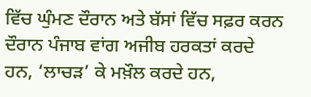ਵਿੱਚ ਘੁੰਮਣ ਦੌਰਾਨ ਅਤੇ ਬੱਸਾਂ ਵਿੱਚ ਸਫ਼ਰ ਕਰਨ ਦੌਰਾਨ ਪੰਜਾਬ ਵਾਂਗ ਅਜੀਬ ਹਰਕਤਾਂ ਕਰਦੇ ਹਨ, ‘ਲਾਚੜ’ ਕੇ ਮਖ਼ੌਲ ਕਰਦੇ ਹਨ,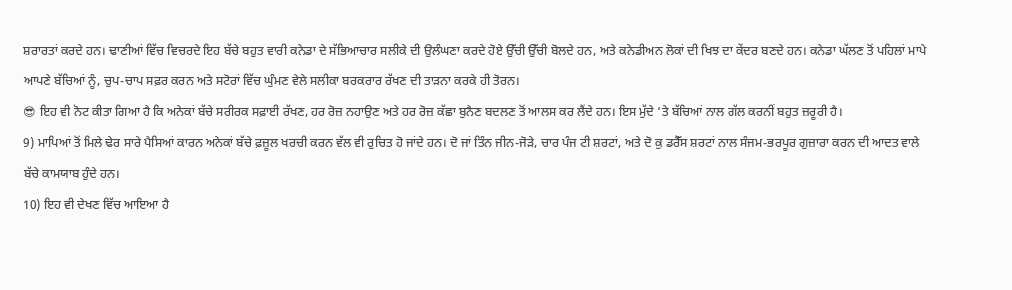ਸ਼ਰਾਰਤਾਂ ਕਰਦੇ ਹਨ। ਢਾਣੀਆਂ ਵਿੱਚ ਵਿਚਰਦੇ ਇਹ ਬੱਚੇ ਬਹੁਤ ਵਾਰੀ ਕਨੇਡਾ ਦੇ ਸੱਭਿਆਚਾਰ ਸਲੀਕੇ ਦੀ ਉਲੰਘਣਾ ਕਰਦੇ ਹੋਏ ਉੱਚੀ ਉੱਚੀ ਬੋਲਦੇ ਹਨ, ਅਤੇ ਕਨੇਡੀਅਨ ਲੋਕਾਂ ਦੀ ਖਿਝ ਦਾ ਕੇਂਦਰ ਬਣਦੇ ਹਨ। ਕਨੇਡਾ ਘੱਲਣ ਤੋਂ ਪਹਿਲਾਂ ਮਾਪੇ ਆਪਣੇ ਬੱਚਿਆਂ ਨੂੰ, ਚੁਪ-ਚਾਪ ਸਫ਼ਰ ਕਰਨ ਅਤੇ ਸਟੋਰਾਂ ਵਿੱਚ ਘੁੰਮਣ ਵੇਲੇ ਸਲੀਕਾ ਬਰਕਰਾਰ ਰੱਖਣ ਦੀ ਤਾੜਨਾ ਕਰਕੇ ਹੀ ਤੋਰਨ।
😎 ਇਹ ਵੀ ਨੋਟ ਕੀਤਾ ਗਿਆ ਹੈ ਕਿ ਅਨੇਕਾਂ ਬੱਚੇ ਸਰੀਰਕ ਸਫ਼ਾਈ ਰੱਖਣ, ਹਰ ਰੋਜ਼ ਨਹਾਉਣ ਅਤੇ ਹਰ ਰੋਜ਼ ਕੱਛਾ ਬੁਨੈਣ ਬਦਲਣ ਤੋਂ ਆਲਸ ਕਰ ਲੈਂਦੇ ਹਨ। ਇਸ ਮੁੱਦੇ ‘ਤੇ ਬੱਚਿਆਂ ਨਾਲ ਗੱਲ ਕਰਨੀਂ ਬਹੁਤ ਜ਼ਰੂਰੀ ਹੈ।
9) ਮਾਪਿਆਂ ਤੋਂ ਮਿਲੇ ਢੇਰ ਸਾਰੇ ਪੈਸਿਆਂ ਕਾਰਨ ਅਨੇਕਾਂ ਬੱਚੇ ਫ਼ਜ਼ੂਲ ਖਰਚੀ ਕਰਨ ਵੱਲ ਵੀ ਰੁਚਿਤ ਹੋ ਜਾਂਦੇ ਹਨ। ਦੋ ਜਾਂ ਤਿੰਨ ਜੀਨ-ਜੋੜੇ, ਚਾਰ ਪੰਜ ਟੀ ਸ਼ਰਟਾਂ, ਅਤੇ ਦੋ ਕੁ ਡਰੈੱਸ ਸ਼ਰਟਾਂ ਨਾਲ ਸੰਜਮ-ਭਰਪੂਰ ਗੁਜ਼ਾਰਾ ਕਰਨ ਦੀ ਆਦਤ ਵਾਲੇ ਬੱਚੇ ਕਾਮਯਾਬ ਹੁੰਦੇ ਹਨ।
10) ਇਹ ਵੀ ਦੇਖਣ ਵਿੱਚ ਆਇਆ ਹੈ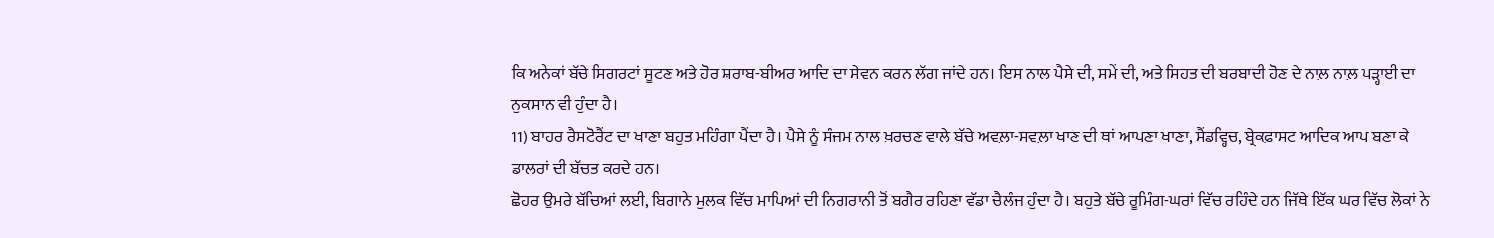ਕਿ ਅਨੇਕਾਂ ਬੱਚੇ ਸਿਗਰਟਾਂ ਸੂਟਣ ਅਤੇ ਹੋਰ ਸ਼ਰਾਬ-ਬੀਅਰ ਆਦਿ ਦਾ ਸੇਵਨ ਕਰਨ ਲੱਗ ਜਾਂਦੇ ਹਨ। ਇਸ ਨਾਲ ਪੈਸੇ ਦੀ, ਸਮੇਂ ਦੀ, ਅਤੇ ਸਿਹਤ ਦੀ ਬਰਬਾਦੀ ਹੋਣ ਦੇ ਨਾਲ਼ ਨਾਲ਼ ਪੜ੍ਹਾਈ ਦਾ ਨੁਕਸਾਨ ਵੀ ਹੁੰਦਾ ਹੈ।
11) ਬਾਹਰ ਰੈਸਟੋਰੈਂਟ ਦਾ ਖਾਣਾ ਬਹੁਤ ਮਹਿੰਗਾ ਪੈਂਦਾ ਹੈ। ਪੈਸੇ ਨੂੰ ਸੰਜਮ ਨਾਲ ਖ਼ਰਚਣ ਵਾਲੇ ਬੱਚੇ ਅਵਲ਼ਾ-ਸਵਲ਼ਾ ਖਾਣ ਦੀ ਥਾਂ ਆਪਣਾ ਖਾਣਾ, ਸੈਂਡਵ੍ਹਿਚ, ਬ੍ਰੇਕਫ਼ਾਸਟ ਆਦਿਕ ਆਪ ਬਣਾ ਕੇ ਡਾਲਰਾਂ ਦੀ ਬੱਚਤ ਕਰਦੇ ਹਨ।
ਛੋਹਰ ਉਮਰੇ ਬੱਚਿਆਂ ਲਈ, ਬਿਗਾਨੇ ਮੁਲਕ ਵਿੱਚ ਮਾਪਿਆਂ ਦੀ ਨਿਗਰਾਨੀ ਤੋਂ ਬਗੈਰ ਰਹਿਣਾ ਵੱਡਾ ਚੈਲੰਜ ਹੁੰਦਾ ਹੈ। ਬਹੁਤੇ ਬੱਚੇ ਰੂਮਿੰਗ-ਘਰਾਂ ਵਿੱਚ ਰਹਿੰਦੇ ਹਨ ਜਿੱਥੇ ਇੱਕ ਘਰ ਵਿੱਚ ਲੋਕਾਂ ਨੇ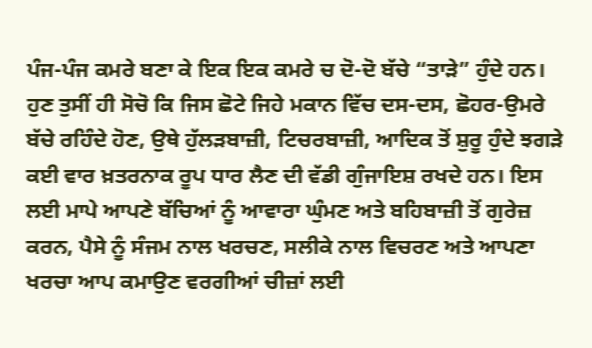ਪੰਜ-ਪੰਜ ਕਮਰੇ ਬਣਾ ਕੇ ਇਕ ਇਕ ਕਮਰੇ ਚ ਦੋ-ਦੋ ਬੱਚੇ “ਤਾੜੇ” ਹੁੰਦੇ ਹਨ। ਹੁਣ ਤੁਸੀਂ ਹੀ ਸੋਚੋ ਕਿ ਜਿਸ ਛੋਟੇ ਜਿਹੇ ਮਕਾਨ ਵਿੱਚ ਦਸ-ਦਸ, ਛੋਹਰ-ਉਮਰੇ ਬੱਚੇ ਰਹਿੰਦੇ ਹੋਣ, ਉਥੇ ਹੁੱਲੜਬਾਜ਼ੀ, ਟਿਚਰਬਾਜ਼ੀ, ਆਦਿਕ ਤੋਂ ਸ਼ੁਰੂ ਹੁੰਦੇ ਝਗੜੇ ਕਈ ਵਾਰ ਖ਼ਤਰਨਾਕ ਰੂਪ ਧਾਰ ਲੈਣ ਦੀ ਵੱਡੀ ਗੁੰਜਾਇਸ਼ ਰਖਦੇ ਹਨ। ਇਸ ਲਈ ਮਾਪੇ ਆਪਣੇ ਬੱਚਿਆਂ ਨੂੰ ਆਵਾਰਾ ਘੁੰਮਣ ਅਤੇ ਬਹਿਬਾਜ਼ੀ ਤੋਂ ਗੁਰੇਜ਼ ਕਰਨ, ਪੈਸੇ ਨੂੰ ਸੰਜਮ ਨਾਲ ਖਰਚਣ, ਸਲੀਕੇ ਨਾਲ ਵਿਚਰਣ ਅਤੇ ਆਪਣਾ ਖਰਚਾ ਆਪ ਕਮਾਉਣ ਵਰਗੀਆਂ ਚੀਜ਼ਾਂ ਲਈ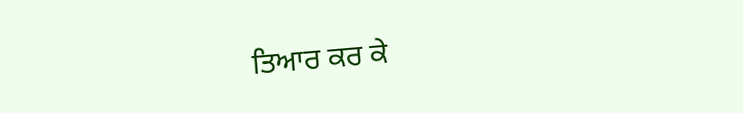ਤਿਆਰ ਕਰ ਕੇ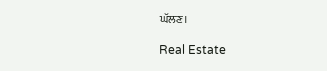ਘੱਲਣ।

Real Estate